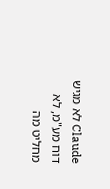Claude לא מגיש דוח מע"מ, לא מחליט מה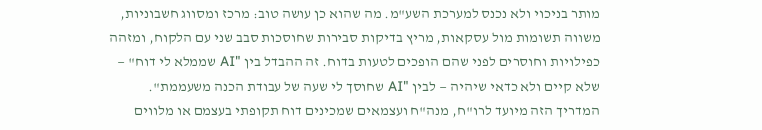מותר בניכוי ולא נכנס למערכת השע"מ. מה שהוא כן עושה טוב: מרכז ומסווג חשבוניות, משווה תשומות מול עסקאות, מריץ בדיקות סבירות שחוסכות סבב שני עם הלקוח, ומזהה כפילויות וחוסרים לפני שהם הופכים לטעות בדוח. זה ההבדל בין "AI שממלא לי דוח" — שלא קיים ולא כדאי שיהיה — לבין "AI שחוסך לי שעה של עבודת הכנה משעממת".
המדריך הזה מיועד לרו"ח, מנה"ח ועצמאים שמכינים דוח תקופתי בעצמם או מלווים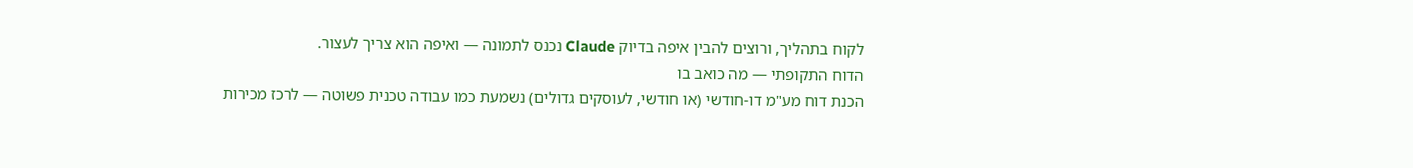לקוח בתהליך, ורוצים להבין איפה בדיוק Claude נכנס לתמונה — ואיפה הוא צריך לעצור.
הדוח התקופתי — מה כואב בו
הכנת דוח מע"מ דו-חודשי (או חודשי, לעוסקים גדולים) נשמעת כמו עבודה טכנית פשוטה — לרכז מכירות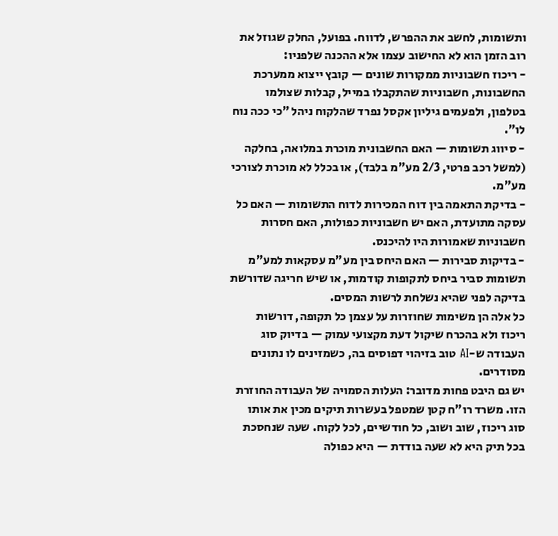ותשומות, לחשב את ההפרש, לדווח. בפועל, החלק שגוזל את רוב הזמן הוא לא החישוב עצמו אלא ההכנה שלפניו:
- ריכוז חשבוניות ממקורות שונים — קובץ ייצוא ממערכת החשבונות, חשבוניות שהתקבלו במייל, קבלות שצולמו בטלפון, ולפעמים גיליון אקסל נפרד שהלקוח ניהל "כי ככה נוח לו".
- סיווג תשומות — האם החשבונית מוכרת במלואה, בחלקה (למשל רכב פרטי, 2/3 מע"מ בלבד), או בכלל לא מוכרת לצורכי מע"מ.
- בדיקת התאמה בין דוח המכירות לדוח התשומות — האם כל עסקה מתועדת, האם יש חשבוניות כפולות, האם חסרות חשבוניות שאמורות היו להיכנס.
- בדיקות סבירות — האם היחס בין מע"מ עסקאות למע"מ תשומות סביר ביחס לתקופות קודמות, או שיש חריגה שדורשת בדיקה לפני שהיא נשלחת לרשות המסים.
כל אלה הן משימות שחוזרות על עצמן כל תקופה, דורשות ריכוז ולא בהכרח שיקול דעת מקצועי עמוק — בדיוק סוג העבודה ש-AI טוב בזיהוי דפוסים בה, כשמזינים לו נתונים מסודרים.
יש גם היבט פחות מדובר: העלות הסמויה של העבודה החוזרת הזו. משרד רו"ח קטן שמטפל בעשרות תיקים מכין את אותו סוג ריכוז, שוב ושוב, כל חודשיים, לכל לקוח. שעה שנחסכת בכל תיק היא לא שעה בודדת — היא כפולה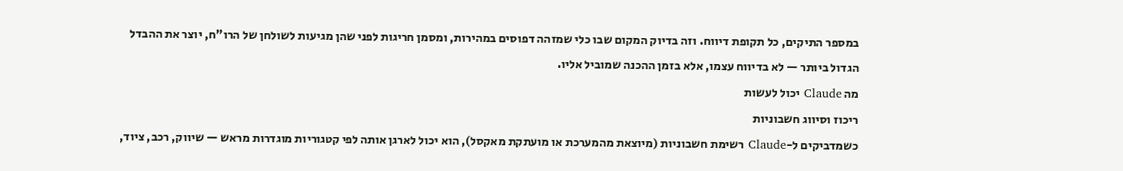במספר התיקים, כל תקופת דיווח. וזה בדיוק המקום שבו כלי שמזהה דפוסים במהירות, ומסמן חריגות לפני שהן מגיעות לשולחן של הרו"ח, יוצר את ההבדל הגדול ביותר — לא בדיווח עצמו, אלא בזמן ההכנה שמוביל אליו.
מה Claude יכול לעשות
ריכוז וסיווג חשבוניות
כשמדביקים ל-Claude רשימת חשבוניות (מיוצאת מהמערכת או מועתקת מאקסל), הוא יכול לארגן אותה לפי קטגוריות מוגדרות מראש — שיווק, רכב, ציוד,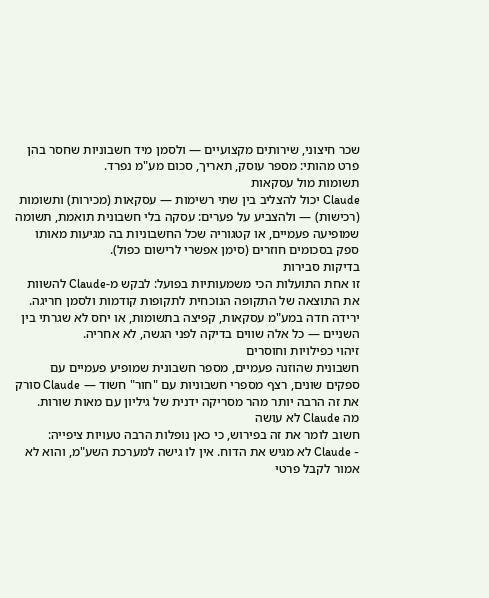שכר חיצוני, שירותים מקצועיים — ולסמן מיד חשבוניות שחסר בהן פרט מהותי: מספר עוסק, תאריך, סכום מע"מ נפרד.
תשומות מול עסקאות
Claude יכול להצליב בין שתי רשימות — עסקאות (מכירות) ותשומות (רכישות) — ולהצביע על פערים: עסקה בלי חשבונית תואמת, תשומה שמופיעה פעמיים, או קטגוריה שכל החשבוניות בה מגיעות מאותו ספק בסכומים חוזרים (סימן אפשרי לרישום כפול).
בדיקות סבירות
זו אחת התועלות הכי משמעותיות בפועל: לבקש מ-Claude להשוות את התוצאה של התקופה הנוכחית לתקופות קודמות ולסמן חריגה. ירידה חדה במע"מ עסקאות, קפיצה בתשומות, או יחס לא שגרתי בין השניים — כל אלה שווים בדיקה לפני הגשה, לא אחריה.
זיהוי כפילויות וחוסרים
חשבונית שהוזנה פעמיים, מספר חשבונית שמופיע פעמיים עם ספקים שונים, רצף מספרי חשבוניות עם "חור" חשוד — Claude סורק את זה הרבה יותר מהר מסריקה ידנית של גיליון עם מאות שורות.
מה Claude לא עושה
חשוב לומר את זה בפירוש, כי כאן נופלות הרבה טעויות ציפייה:
- Claude לא מגיש את הדוח. אין לו גישה למערכת השע"מ, והוא לא אמור לקבל פרטי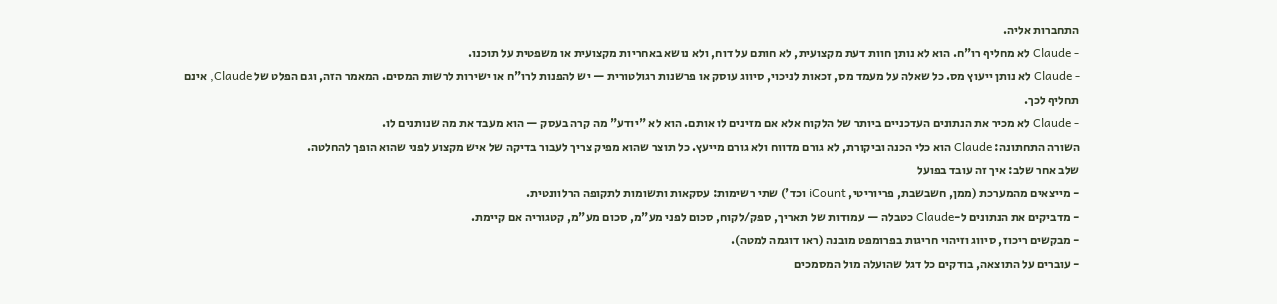התחברות אליה.
- Claude לא מחליף רו"ח. הוא לא נותן חוות דעת מקצועית, לא חותם על דוח, ולא נושא באחריות מקצועית או משפטית על תוכנו.
- Claude לא נותן ייעוץ מס. כל שאלה על מעמד מס, זכאות לניכוי, סיווג עוסק או פרשנות רגולטורית — יש להפנות לרו"ח או ישירות לרשות המסים. המאמר הזה, וגם הפלט של Claude, אינם תחליף לכך.
- Claude לא מכיר את הנתונים העדכניים ביותר של הלקוח אלא אם מזינים לו אותם. הוא לא "יודע" מה קרה בעסק — הוא מעבד את מה שנותנים לו.
השורה התחתונה: Claude הוא כלי הכנה וביקורת, לא גורם מדווח ולא גורם מייעץ. כל תוצר שהוא מפיק צריך לעבור בדיקה של איש מקצוע לפני שהוא הופך להחלטה.
שלב אחר שלב: איך זה עובד בפועל
- מייצאים מהמערכת (ממן, חשבשבת, פריוריטי, iCount וכד') שתי רשימות: עסקאות ותשומות לתקופה הרלוונטית.
- מדביקים את הנתונים ל-Claude כטבלה — עמודות של תאריך, ספק/לקוח, סכום לפני מע"מ, סכום מע"מ, קטגוריה אם קיימת.
- מבקשים ריכוז, סיווג וזיהוי חריגות בפרומפט מובנה (ראו דוגמה למטה).
- עוברים על התוצאה, בודקים כל דגל שהועלה מול המסמכים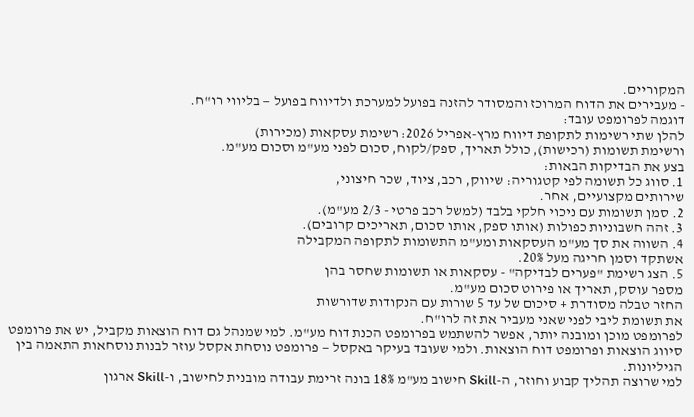המקוריים.
- מעבירים את הדוח המרוכז והמסודר להזנה בפועל למערכת ולדיווח בפועל — בליווי רו"ח.
דוגמה לפרומפט עובד:
להלן שתי רשימות לתקופת דיווח מרץ-אפריל 2026: רשימת עסקאות (מכירות)
ורשימת תשומות (רכישות), כולל תאריך, ספק/לקוח, סכום לפני מע"מ וסכום מע"מ.
בצע את הבדיקות הבאות:
1. סווג כל תשומה לפי קטגוריה: שיווק, רכב, ציוד, שכר חיצוני,
שירותים מקצועיים, אחר.
2. סמן תשומות עם ניכוי חלקי בלבד (למשל רכב פרטי - 2/3 מע"מ).
3. זהה חשבוניות כפולות (אותו ספק, אותו סכום, תאריכים קרובים).
4. השווה את סך מע"מ העסקאות ומע"מ התשומות לתקופה המקבילה
אשתקד וסמן חריגה מעל 20%.
5. הצג רשימת "פערים לבדיקה" - עסקאות או תשומות שחסר בהן
מספר עוסק, תאריך או פירוט סכום מע"מ.
החזר טבלה מסודרת + סיכום של עד 5 שורות עם הנקודות שדורשות
את תשומת ליבי לפני שאני מעביר את זה לרו"ח.
לפרומפט מוכן ומובנה יותר, אפשר להשתמש בפרומפט הכנת דוח מע"מ. למי שמנהל גם דוח הוצאות מקביל, יש את פרומפט סיווג הוצאות ופרומפט דוח הוצאות. ולמי שעובד בעיקר באקסל — פרומפט נוסחת אקסל עוזר לבנות נוסחאות התאמה בין הגיליונות.
למי שרוצה תהליך קבוע וחוזר, ה-Skill חישוב מע"מ 18% בונה זרימת עבודה מובנית לחישוב, ו-Skill ארגון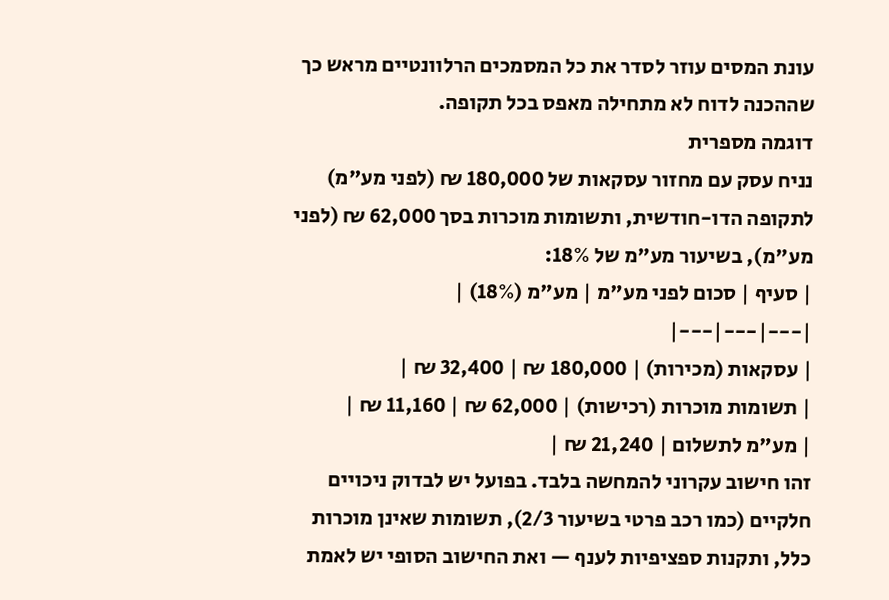עונת המסים עוזר לסדר את כל המסמכים הרלוונטיים מראש כך שההכנה לדוח לא מתחילה מאפס בכל תקופה.
דוגמה מספרית
נניח עסק עם מחזור עסקאות של 180,000 ₪ (לפני מע"מ) לתקופה הדו-חודשית, ותשומות מוכרות בסך 62,000 ₪ (לפני מע"מ), בשיעור מע"מ של 18%:
| סעיף | סכום לפני מע"מ | מע"מ (18%) |
|---|---|---|
| עסקאות (מכירות) | 180,000 ₪ | 32,400 ₪ |
| תשומות מוכרות (רכישות) | 62,000 ₪ | 11,160 ₪ |
| מע"מ לתשלום | 21,240 ₪ |
זהו חישוב עקרוני להמחשה בלבד. בפועל יש לבדוק ניכויים חלקיים (כמו רכב פרטי בשיעור 2/3), תשומות שאינן מוכרות כלל, ותקנות ספציפיות לענף — ואת החישוב הסופי יש לאמת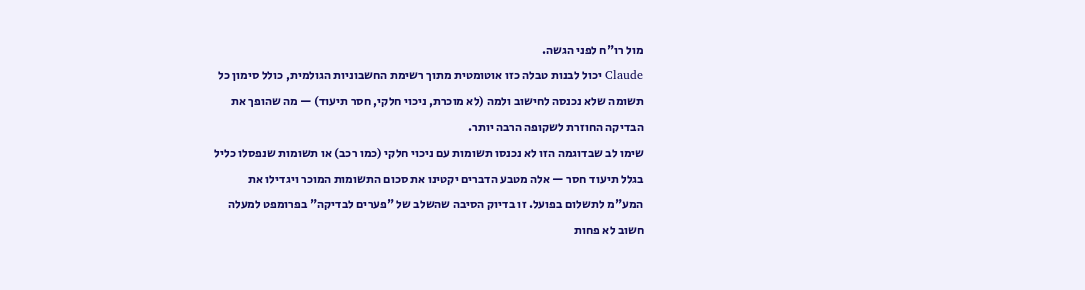מול רו"ח לפני הגשה.
Claude יכול לבנות טבלה כזו אוטומטית מתוך רשימת החשבוניות הגולמית, כולל סימון כל תשומה שלא נכנסה לחישוב ולמה (לא מוכרת, ניכוי חלקי, חסר תיעוד) — מה שהופך את הבדיקה החוזרת לשקופה הרבה יותר.
שימו לב שבדוגמה הזו לא נכנסו תשומות עם ניכוי חלקי (כמו רכב) או תשומות שנפסלו כליל בגלל תיעוד חסר — אלה מטבע הדברים יקטינו את סכום התשומות המוכר ויגדילו את המע"מ לתשלום בפועל. זו בדיוק הסיבה שהשלב של "פערים לבדיקה" בפרומפט למעלה חשוב לא פחות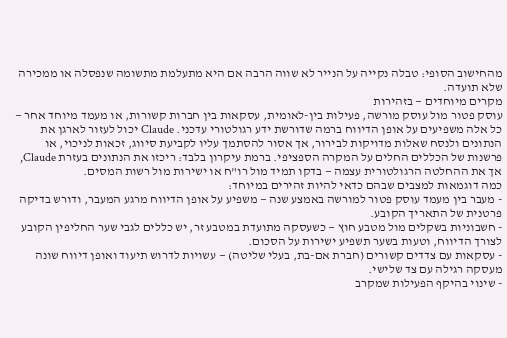מהחישוב הסופי: טבלה נקייה על הנייר לא שווה הרבה אם היא מתעלמת מתשומה שנפסלה או ממכירה שלא תועדה.
מקרים מיוחדים — בזהירות
עוסק פטור מול עוסק מורשה, פעילות בין-לאומית, עסקאות בין חברות קשורות, או מעמד מיוחד אחר — כל אלה משפיעים על אופן הדיווח ברמה שדורשת ידע רגולטורי עדכני. Claude יכול לעזור לארגן את הנתונים ולנסח שאלות מדויקות לבירור, אך אסור להסתמך עליו לקביעת סיווג, זכאות לניכוי, או פרשנות של הכללים החלים על המקרה הספציפי. ברמת עיקרון בלבד: ריכזו את הנתונים בעזרת Claude, אך את ההחלטה הרגולטורית עצמה — בדקו תמיד מול רו"ח או ישירות מול רשות המסים.
כמה דוגמאות למצבים שבהם כדאי להיות זהירים במיוחד:
- מעבר בין מעמד עוסק פטור למורשה באמצע שנה — משפיע על אופן הדיווח מרגע המעבר, ודורש בדיקה פרטנית של התאריך הקובע.
- חשבוניות בשקלים מול מטבע חוץ — כשעסקה מתועדת במטבע זר, יש כללים לגבי שער החליפין הקובע לצורך הדיווח, וטעות בשער תשפיע ישירות על הסכום.
- עסקאות עם צדדים קשורים (חברת אם-בת, בעלי שליטה) — עשויות לדרוש תיעוד ואופן דיווח שונה מעסקה רגילה עם צד שלישי.
- שינוי בהיקף הפעילות שמקרב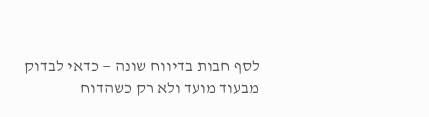לסף חבות בדיווח שונה — כדאי לבדוק מבעוד מועד ולא רק כשהדוח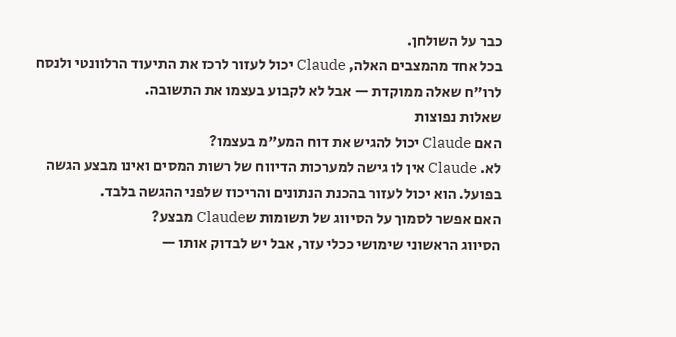כבר על השולחן.
בכל אחד מהמצבים האלה, Claude יכול לעזור לרכז את התיעוד הרלוונטי ולנסח לרו"ח שאלה ממוקדת — אבל לא לקבוע בעצמו את התשובה.
שאלות נפוצות
האם Claude יכול להגיש את דוח המע"מ בעצמו?
לא. Claude אין לו גישה למערכות הדיווח של רשות המסים ואינו מבצע הגשה בפועל. הוא יכול לעזור בהכנת הנתונים והריכוז שלפני ההגשה בלבד.
האם אפשר לסמוך על הסיווג של תשומות שClaude מבצע?
הסיווג הראשוני שימושי ככלי עזר, אבל יש לבדוק אותו —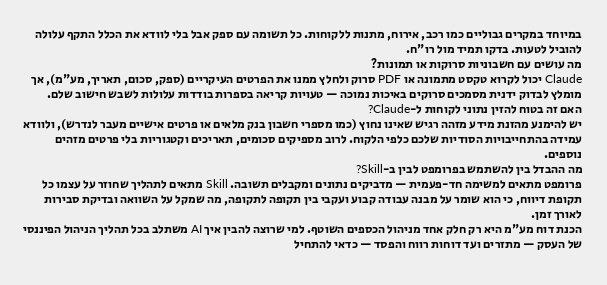במיוחד במקרים גבוליים כמו רכב, אירוח, מתנות ללקוחות. כל תשומה עם ספק אבל בלי לוודא את הכלל התקף עלולה להוביל לטעות. בדקו תמיד מול רו"ח.
מה עושים עם חשבוניות סרוקות או תמונות?
Claude יכול לקרוא טקסט מתמונה או PDF סרוק ולחלץ ממנו את הפרטים העיקריים (ספק, סכום, תאריך, מע"מ), אך מומלץ לבדוק ידנית מסמכים סרוקים באיכות נמוכה — טעויות קריאה בספרות בודדות עלולות לשבש חישוב שלם.
האם זה בטוח להזין נתוני לקוחות ל-Claude?
יש להימנע מהזנת מידע מזהה רגיש שאינו נחוץ (כמו מספרי חשבון בנק מלאים או פרטים אישיים מעבר לנדרש), ולוודא עמידה בהתחייבויות הסודיות שלכם כלפי הלקוח. לרוב מספיקים סכומים, תאריכים וקטגוריות בלי פרטים מזהים נוספים.
מה ההבדל בין להשתמש בפרומפט לבין ב-Skill?
פרומפט מתאים למשימה חד-פעמית — מדביקים נתונים ומקבלים תשובה. Skill מתאים לתהליך שחוזר על עצמו כל תקופת דיווח, כי הוא שומר על מבנה עבודה קבוע ועקבי בין תקופה לתקופה, מה שמקל על השוואה ובדיקת סבירות לאורך זמן.
הכנת דוח מע"מ היא רק חלק אחד מניהול הכספים השוטף. למי שרוצה להבין איך AI משתלב בכל תהליך הניהול הפיננסי של העסק — מתזרים ועד דוחות רווח והפסד — כדאי להתחיל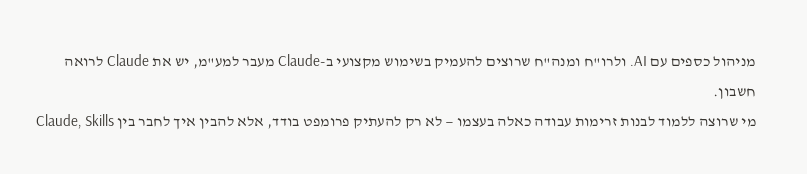מניהול כספים עם AI. ולרו"ח ומנה"ח שרוצים להעמיק בשימוש מקצועי ב-Claude מעבר למע"מ, יש את Claude לרואה חשבון.
מי שרוצה ללמוד לבנות זרימות עבודה כאלה בעצמו — לא רק להעתיק פרומפט בודד, אלא להבין איך לחבר בין Claude, Skills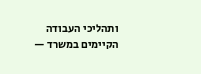ותהליכי העבודה הקיימים במשרד —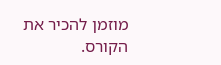מוזמן להכיר את הקורס.